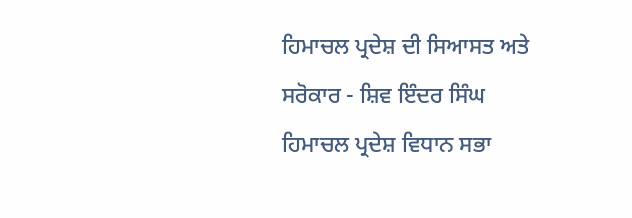ਹਿਮਾਚਲ ਪ੍ਰਦੇਸ਼ ਦੀ ਸਿਆਸਤ ਅਤੇ ਸਰੋਕਾਰ - ਸ਼ਿਵ ਇੰਦਰ ਸਿੰਘ
ਹਿਮਾਚਲ ਪ੍ਰਦੇਸ਼ ਵਿਧਾਨ ਸਭਾ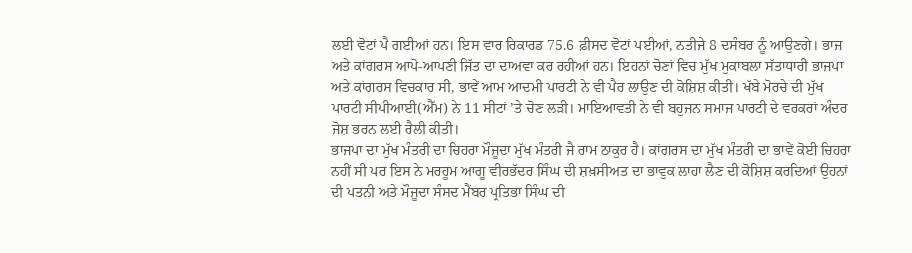ਲਈ ਵੋਟਾਂ ਪੈ ਗਈਆਂ ਹਨ। ਇਸ ਵਾਰ ਰਿਕਾਰਡ 75.6 ਫ਼ੀਸਦ ਵੋਟਾਂ ਪਈਆਂ, ਨਤੀਜੇ 8 ਦਸੰਬਰ ਨੂੰ ਆਉਣਗੇ। ਭਾਜ ਅਤੇ ਕਾਂਗਰਸ ਆਪੋ-ਆਪਣੀ ਜਿੱਤ ਦਾ ਦਾਅਵਾ ਕਰ ਰਹੀਆਂ ਹਨ। ਇਹਨਾਂ ਚੋਣਾਂ ਵਿਚ ਮੁੱਖ ਮੁਕਾਬਲਾ ਸੱਤਾਧਾਰੀ ਭਾਜਪਾ ਅਤੇ ਕਾਂਗਰਸ ਵਿਚਕਾਰ ਸੀ, ਭਾਵੇਂ ਆਮ ਆਦਮੀ ਪਾਰਟੀ ਨੇ ਵੀ ਪੈਰ ਲਾਉਣ ਦੀ ਕੋਸ਼ਿਸ਼ ਕੀਤੀ। ਖੱਬੇ ਮੋਰਚੇ ਦੀ ਮੁੱਖ ਪਾਰਟੀ ਸੀਪੀਆਈ(ਐੱਮ) ਨੇ 11 ਸੀਟਾਂ ’ਤੇ ਚੋਣ ਲੜੀ। ਮਾਇਆਵਤੀ ਨੇ ਵੀ ਬਹੁਜਨ ਸਮਾਜ ਪਾਰਟੀ ਦੇ ਵਰਕਰਾਂ ਅੰਦਰ ਜੋਸ਼ ਭਰਨ ਲਈ ਰੈਲੀ ਕੀਤੀ।
ਭਾਜਪਾ ਦਾ ਮੁੱਖ ਮੰਤਰੀ ਦਾ ਚਿਹਰਾ ਮੌਜੂਦਾ ਮੁੱਖ ਮੰਤਰੀ ਜੈ ਰਾਮ ਠਾਕੁਰ ਹੈ। ਕਾਂਗਰਸ ਦਾ ਮੁੱਖ ਮੰਤਰੀ ਦਾ ਭਾਵੇਂ ਕੋਈ ਚਿਹਰਾ ਨਹੀਂ ਸੀ ਪਰ ਇਸ ਨੇ ਮਰਹੂਮ ਆਗੂ ਵੀਰਭੱਦਰ ਸਿੰਘ ਦੀ ਸ਼ਖ਼ਸੀਅਤ ਦਾ ਭਾਵੁਕ ਲਾਹਾ ਲੈਣ ਦੀ ਕੋਸ਼ਿਸ਼ ਕਰਦਿਆਂ ਉਹਨਾਂ ਦੀ ਪਤਨੀ ਅਤੇ ਮੌਜੂਦਾ ਸੰਸਦ ਮੈਂਬਰ ਪ੍ਰਤਿਭਾ ਸਿੰਘ ਦੀ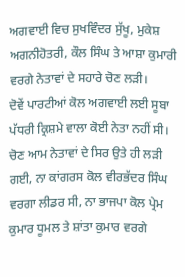ਅਗਵਾਈ ਵਿਚ ਸੁਖਵਿੰਦਰ ਸੁੱਖੂ, ਮੁਕੇਸ਼ ਅਗਨੀਹੋਤਰੀ, ਕੌਲ ਸਿੰਘ ਤੇ ਆਸ਼ਾ ਕੁਮਾਰੀ ਵਰਗੇ ਨੇਤਾਵਾਂ ਦੇ ਸਹਾਰੇ ਚੋਣ ਲੜੀ।
ਦੋਵੇਂ ਪਾਰਟੀਆਂ ਕੋਲ ਅਗਵਾਈ ਲਈ ਸੂਬਾ ਪੱਧਰੀ ਕ੍ਰਿਸ਼ਮੇ ਵਾਲਾ ਕੋਈ ਨੇਤਾ ਨਹੀਂ ਸੀ। ਚੋਣ ਆਮ ਨੇਤਾਵਾਂ ਦੇ ਸਿਰ ਉਤੇ ਹੀ ਲੜੀ ਗਈ, ਨਾ ਕਾਂਗਰਸ ਕੋਲ ਵੀਰਭੱਦਰ ਸਿੰਘ ਵਰਗਾ ਲੀਡਰ ਸੀ, ਨਾ ਭਾਜਪਾ ਕੋਲ ਪ੍ਰੇਮ ਕੁਮਾਰ ਧੂਮਲ ਤੇ ਸ਼ਾਂਤਾ ਕੁਮਾਰ ਵਰਗੇ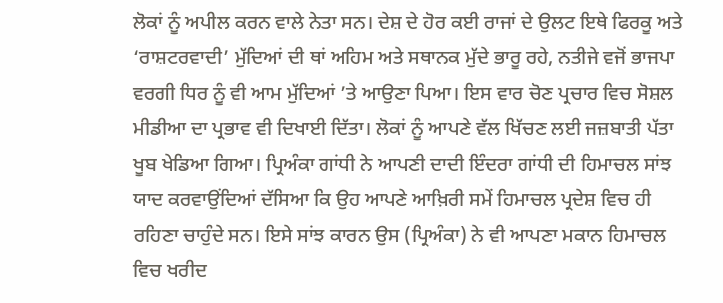ਲੋਕਾਂ ਨੂੰ ਅਪੀਲ ਕਰਨ ਵਾਲੇ ਨੇਤਾ ਸਨ। ਦੇਸ਼ ਦੇ ਹੋਰ ਕਈ ਰਾਜਾਂ ਦੇ ਉਲਟ ਇਥੇ ਫਿਰਕੂ ਅਤੇ ‘ਰਾਸ਼ਟਰਵਾਦੀ’ ਮੁੱਦਿਆਂ ਦੀ ਥਾਂ ਅਹਿਮ ਅਤੇ ਸਥਾਨਕ ਮੁੱਦੇ ਭਾਰੂ ਰਹੇ, ਨਤੀਜੇ ਵਜੋਂ ਭਾਜਪਾ ਵਰਗੀ ਧਿਰ ਨੂੰ ਵੀ ਆਮ ਮੁੱਦਿਆਂ ’ਤੇ ਆਉਣਾ ਪਿਆ। ਇਸ ਵਾਰ ਚੋਣ ਪ੍ਰਚਾਰ ਵਿਚ ਸੋਸ਼ਲ ਮੀਡੀਆ ਦਾ ਪ੍ਰਭਾਵ ਵੀ ਦਿਖਾਈ ਦਿੱਤਾ। ਲੋਕਾਂ ਨੂੰ ਆਪਣੇ ਵੱਲ ਖਿੱਚਣ ਲਈ ਜਜ਼ਬਾਤੀ ਪੱਤਾ ਖੂਬ ਖੇਡਿਆ ਗਿਆ। ਪ੍ਰਿਅੰਕਾ ਗਾਂਧੀ ਨੇ ਆਪਣੀ ਦਾਦੀ ਇੰਦਰਾ ਗਾਂਧੀ ਦੀ ਹਿਮਾਚਲ ਸਾਂਝ ਯਾਦ ਕਰਵਾਉਂਦਿਆਂ ਦੱਸਿਆ ਕਿ ਉਹ ਆਪਣੇ ਆਖ਼ਿਰੀ ਸਮੇਂ ਹਿਮਾਚਲ ਪ੍ਰਦੇਸ਼ ਵਿਚ ਹੀ ਰਹਿਣਾ ਚਾਹੁੰਦੇ ਸਨ। ਇਸੇ ਸਾਂਝ ਕਾਰਨ ਉਸ (ਪ੍ਰਿਅੰਕਾ) ਨੇ ਵੀ ਆਪਣਾ ਮਕਾਨ ਹਿਮਾਚਲ ਵਿਚ ਖਰੀਦ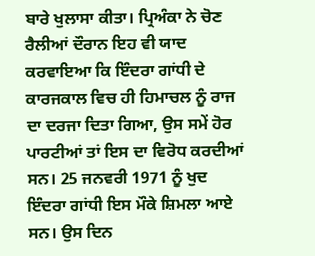ਬਾਰੇ ਖੁਲਾਸਾ ਕੀਤਾ। ਪ੍ਰਿਅੰਕਾ ਨੇ ਚੋਣ ਰੈਲੀਆਂ ਦੌਰਾਨ ਇਹ ਵੀ ਯਾਦ ਕਰਵਾਇਆ ਕਿ ਇੰਦਰਾ ਗਾਂਧੀ ਦੇ ਕਾਰਜਕਾਲ ਵਿਚ ਹੀ ਹਿਮਾਚਲ ਨੂੰ ਰਾਜ ਦਾ ਦਰਜਾ ਦਿਤਾ ਗਿਆ, ਉਸ ਸਮੇਂ ਹੋਰ ਪਾਰਟੀਆਂ ਤਾਂ ਇਸ ਦਾ ਵਿਰੋਧ ਕਰਦੀਆਂ ਸਨ। 25 ਜਨਵਰੀ 1971 ਨੂੰ ਖੁਦ ਇੰਦਰਾ ਗਾਂਧੀ ਇਸ ਮੌਕੇ ਸ਼ਿਮਲਾ ਆਏ ਸਨ। ਉਸ ਦਿਨ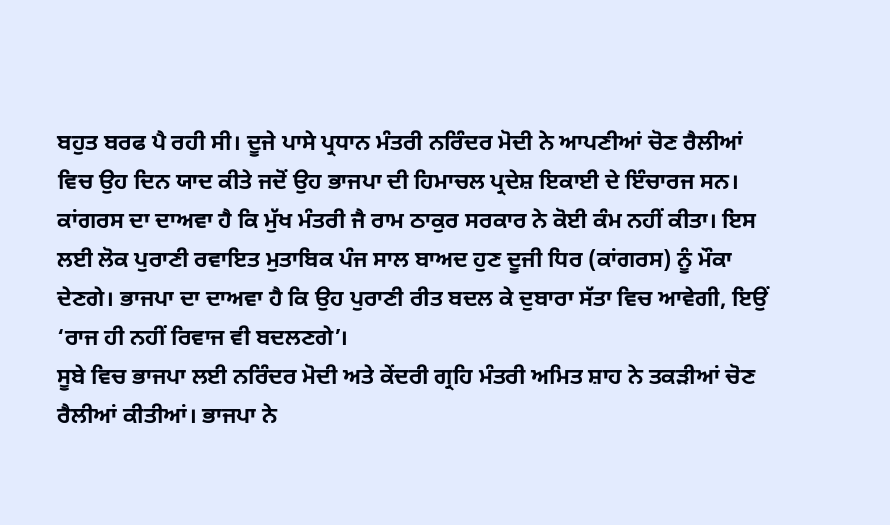ਬਹੁਤ ਬਰਫ ਪੈ ਰਹੀ ਸੀ। ਦੂਜੇ ਪਾਸੇ ਪ੍ਰਧਾਨ ਮੰਤਰੀ ਨਰਿੰਦਰ ਮੋਦੀ ਨੇ ਆਪਣੀਆਂ ਚੋਣ ਰੈਲੀਆਂ ਵਿਚ ਉਹ ਦਿਨ ਯਾਦ ਕੀਤੇ ਜਦੋਂ ਉਹ ਭਾਜਪਾ ਦੀ ਹਿਮਾਚਲ ਪ੍ਰਦੇਸ਼ ਇਕਾਈ ਦੇ ਇੰਚਾਰਜ ਸਨ।
ਕਾਂਗਰਸ ਦਾ ਦਾਅਵਾ ਹੈ ਕਿ ਮੁੱਖ ਮੰਤਰੀ ਜੈ ਰਾਮ ਠਾਕੁਰ ਸਰਕਾਰ ਨੇ ਕੋਈ ਕੰਮ ਨਹੀਂ ਕੀਤਾ। ਇਸ ਲਈ ਲੋਕ ਪੁਰਾਣੀ ਰਵਾਇਤ ਮੁਤਾਬਿਕ ਪੰਜ ਸਾਲ ਬਾਅਦ ਹੁਣ ਦੂਜੀ ਧਿਰ (ਕਾਂਗਰਸ) ਨੂੰ ਮੌਕਾ ਦੇਣਗੇ। ਭਾਜਪਾ ਦਾ ਦਾਅਵਾ ਹੈ ਕਿ ਉਹ ਪੁਰਾਣੀ ਰੀਤ ਬਦਲ ਕੇ ਦੁਬਾਰਾ ਸੱਤਾ ਵਿਚ ਆਵੇਗੀ, ਇਉਂ ‘ਰਾਜ ਹੀ ਨਹੀਂ ਰਿਵਾਜ ਵੀ ਬਦਲਣਗੇ’।
ਸੂਬੇ ਵਿਚ ਭਾਜਪਾ ਲਈ ਨਰਿੰਦਰ ਮੋਦੀ ਅਤੇ ਕੇਂਦਰੀ ਗ੍ਰਹਿ ਮੰਤਰੀ ਅਮਿਤ ਸ਼ਾਹ ਨੇ ਤਕੜੀਆਂ ਚੋਣ ਰੈਲੀਆਂ ਕੀਤੀਆਂ। ਭਾਜਪਾ ਨੇ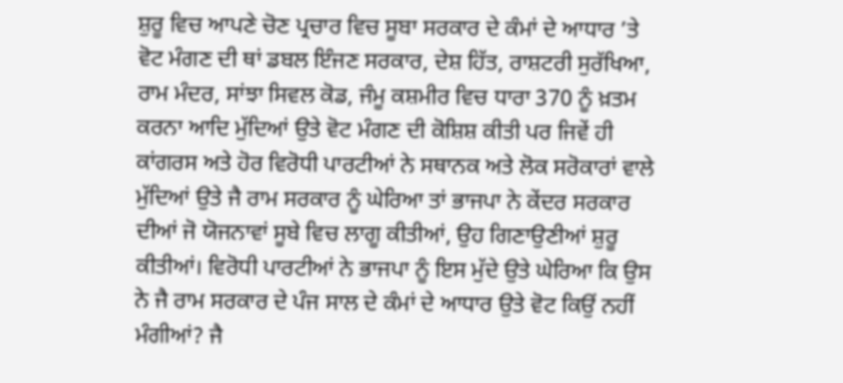ਸ਼ੁਰੂ ਵਿਚ ਆਪਣੇ ਚੋਣ ਪ੍ਰਚਾਰ ਵਿਚ ਸੂਬਾ ਸਰਕਾਰ ਦੇ ਕੰਮਾਂ ਦੇ ਆਧਾਰ ’ਤੇ ਵੋਟ ਮੰਗਣ ਦੀ ਥਾਂ ਡਬਲ ਇੰਜਣ ਸਰਕਾਰ, ਦੇਸ਼ ਹਿੱਤ, ਰਾਸ਼ਟਰੀ ਸੁਰੱਖਿਆ, ਰਾਮ ਮੰਦਰ, ਸਾਂਝਾ ਸਿਵਲ ਕੋਡ, ਜੰਮੂ ਕਸ਼ਮੀਰ ਵਿਚ ਧਾਰਾ 370 ਨੂੰ ਖ਼ਤਮ ਕਰਨਾ ਆਦਿ ਮੁੱਦਿਆਂ ਉਤੇ ਵੋਟ ਮੰਗਣ ਦੀ ਕੋਸ਼ਿਸ਼ ਕੀਤੀ ਪਰ ਜਿਵੇਂ ਹੀ ਕਾਂਗਰਸ ਅਤੇ ਹੋਰ ਵਿਰੋਧੀ ਪਾਰਟੀਆਂ ਨੇ ਸਥਾਨਕ ਅਤੇ ਲੋਕ ਸਰੋਕਾਰਾਂ ਵਾਲੇ ਮੁੱਦਿਆਂ ਉਤੇ ਜੈ ਰਾਮ ਸਰਕਾਰ ਨੂੰ ਘੇਰਿਆ ਤਾਂ ਭਾਜਪਾ ਨੇ ਕੇਂਦਰ ਸਰਕਾਰ ਦੀਆਂ ਜੋ ਯੋਜਨਾਵਾਂ ਸੂਬੇ ਵਿਚ ਲਾਗੂ ਕੀਤੀਆਂ, ਉਹ ਗਿਣਾਉਣੀਆਂ ਸ਼ੁਰੂ ਕੀਤੀਆਂ। ਵਿਰੋਧੀ ਪਾਰਟੀਆਂ ਨੇ ਭਾਜਪਾ ਨੂੰ ਇਸ ਮੁੱਦੇ ਉਤੇ ਘੇਰਿਆ ਕਿ ਉਸ ਨੇ ਜੈ ਰਾਮ ਸਰਕਾਰ ਦੇ ਪੰਜ ਸਾਲ ਦੇ ਕੰਮਾਂ ਦੇ ਆਧਾਰ ਉਤੇ ਵੋਟ ਕਿਉਂ ਨਹੀਂ ਮੰਗੀਆਂ? ਜੈ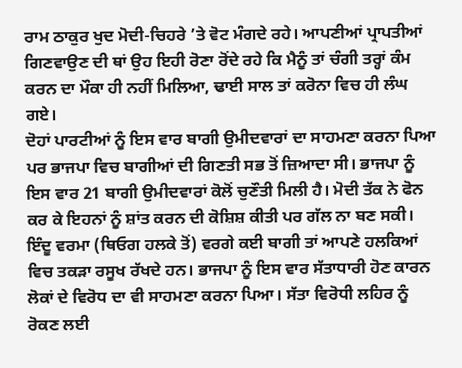ਰਾਮ ਠਾਕੁਰ ਖੁਦ ਮੋਦੀ-ਚਿਹਰੇ ’ਤੇ ਵੋਟ ਮੰਗਦੇ ਰਹੇ। ਆਪਣੀਆਂ ਪ੍ਰਾਪਤੀਆਂ ਗਿਣਵਾਉਣ ਦੀ ਥਾਂ ਉਹ ਇਹੀ ਰੋਣਾ ਰੋਂਦੇ ਰਹੇ ਕਿ ਮੈਨੂੰ ਤਾਂ ਚੰਗੀ ਤਰ੍ਹਾਂ ਕੰਮ ਕਰਨ ਦਾ ਮੌਕਾ ਹੀ ਨਹੀਂ ਮਿਲਿਆ, ਢਾਈ ਸਾਲ ਤਾਂ ਕਰੋਨਾ ਵਿਚ ਹੀ ਲੰਘ ਗਏ।
ਦੋਹਾਂ ਪਾਰਟੀਆਂ ਨੂੰ ਇਸ ਵਾਰ ਬਾਗੀ ਉਮੀਦਵਾਰਾਂ ਦਾ ਸਾਹਮਣਾ ਕਰਨਾ ਪਿਆ ਪਰ ਭਾਜਪਾ ਵਿਚ ਬਾਗੀਆਂ ਦੀ ਗਿਣਤੀ ਸਭ ਤੋਂ ਜ਼ਿਆਦਾ ਸੀ। ਭਾਜਪਾ ਨੂੰ ਇਸ ਵਾਰ 21 ਬਾਗੀ ਉਮੀਦਵਾਰਾਂ ਕੋਲੋਂ ਚੁਣੌਤੀ ਮਿਲੀ ਹੈ। ਮੋਦੀ ਤੱਕ ਨੇ ਫੋਨ ਕਰ ਕੇ ਇਹਨਾਂ ਨੂੰ ਸ਼ਾਂਤ ਕਰਨ ਦੀ ਕੋਸ਼ਿਸ਼ ਕੀਤੀ ਪਰ ਗੱਲ ਨਾ ਬਣ ਸਕੀ। ਇੰਦੂ ਵਰਮਾ (ਥਿਓਗ ਹਲਕੇ ਤੋਂ) ਵਰਗੇ ਕਈ ਬਾਗੀ ਤਾਂ ਆਪਣੇ ਹਲਕਿਆਂ ਵਿਚ ਤਕੜਾ ਰਸੂਖ ਰੱਖਦੇ ਹਨ। ਭਾਜਪਾ ਨੂੰ ਇਸ ਵਾਰ ਸੱਤਾਧਾਰੀ ਹੋਣ ਕਾਰਨ ਲੋਕਾਂ ਦੇ ਵਿਰੋਧ ਦਾ ਵੀ ਸਾਹਮਣਾ ਕਰਨਾ ਪਿਆ। ਸੱਤਾ ਵਿਰੋਧੀ ਲਹਿਰ ਨੂੰ ਰੋਕਣ ਲਈ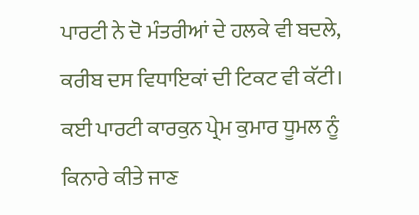ਪਾਰਟੀ ਨੇ ਦੋ ਮੰਤਰੀਆਂ ਦੇ ਹਲਕੇ ਵੀ ਬਦਲੇ, ਕਰੀਬ ਦਸ ਵਿਧਾਇਕਾਂ ਦੀ ਟਿਕਟ ਵੀ ਕੱਟੀ। ਕਈ ਪਾਰਟੀ ਕਾਰਕੁਨ ਪ੍ਰੇਮ ਕੁਮਾਰ ਧੂਮਲ ਨੂੰ ਕਿਨਾਰੇ ਕੀਤੇ ਜਾਣ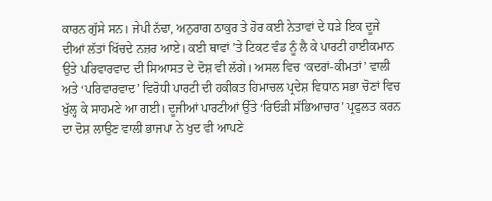ਕਾਰਨ ਗੁੱਸੇ ਸਨ। ਜੇਪੀ ਨੱਢਾ, ਅਨੁਰਾਗ ਠਾਕੁਰ ਤੇ ਹੋਰ ਕਈ ਨੇਤਾਵਾਂ ਦੇ ਧੜੇ ਇਕ ਦੂਜੇ ਦੀਆਂ ਲੱਤਾਂ ਖਿੱਚਦੇ ਨਜ਼ਰ ਆਏ। ਕਈ ਥਾਵਾਂ ’ਤੇ ਟਿਕਟ ਵੰਡ ਨੂੰ ਲੈ ਕੇ ਪਾਰਟੀ ਹਾਈਕਮਾਨ ਉਤੇ ਪਰਿਵਾਰਵਾਦ ਦੀ ਸਿਆਸਤ ਦੇ ਦੋਸ਼ ਵੀ ਲੱਗੇ। ਅਸਲ ਵਿਚ ‘ਕਦਰਾਂ-ਕੀਮਤਾਂ’ ਵਾਲੀ ਅਤੇ ‘ਪਰਿਵਾਰਵਾਦ’ ਵਿਰੋਧੀ ਪਾਰਟੀ ਦੀ ਹਕੀਕਤ ਹਿਮਾਚਲ ਪ੍ਰਦੇਸ਼ ਵਿਧਾਨ ਸਭਾ ਚੋਣਾਂ ਵਿਚ ਖੁੱਲ੍ਹ ਕੇ ਸਾਹਮਣੇ ਆ ਗਈ। ਦੂਜੀਆਂ ਪਾਰਟੀਆਂ ਉੱਤੇ ‘ਰਿਓੜੀ ਸੱਭਿਆਚਾਰ’ ਪ੍ਰਫੁਲਤ ਕਰਨ ਦਾ ਦੋਸ਼ ਲਾਉਣ ਵਾਲੀ ਭਾਜਪਾ ਨੇ ਖੁਦ ਵੀ ਆਪਣੇ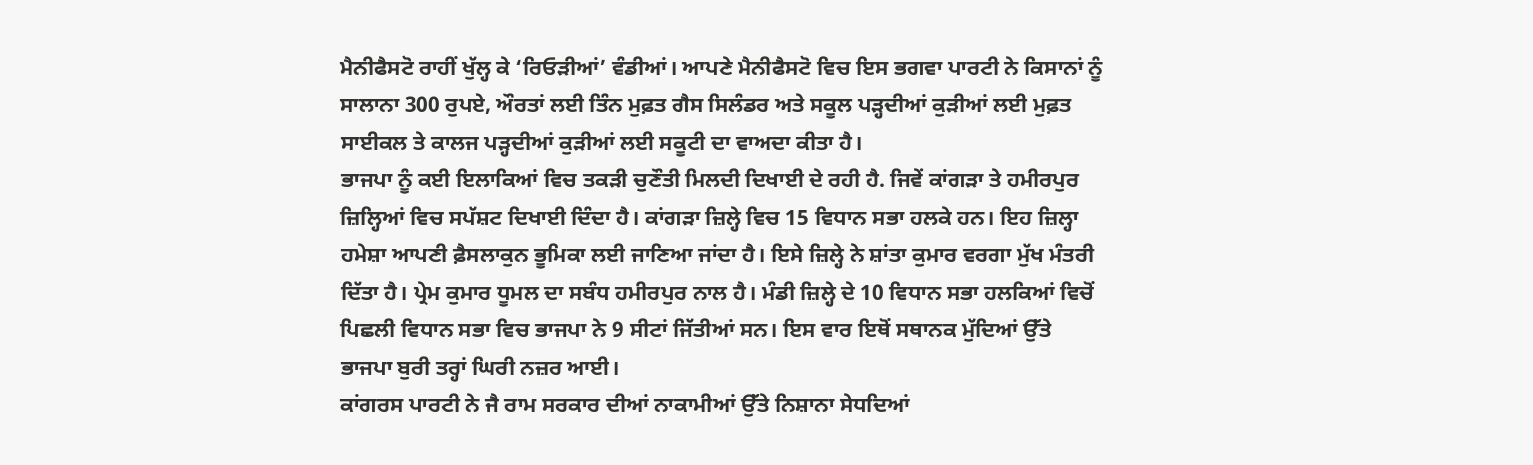ਮੈਨੀਫੈਸਟੋ ਰਾਹੀਂ ਖੁੱਲ੍ਹ ਕੇ ‘ਰਿਓੜੀਆਂ’ ਵੰਡੀਆਂ। ਆਪਣੇ ਮੈਨੀਫੈਸਟੋ ਵਿਚ ਇਸ ਭਗਵਾ ਪਾਰਟੀ ਨੇ ਕਿਸਾਨਾਂ ਨੂੰ ਸਾਲਾਨਾ 300 ਰੁਪਏ, ਔਰਤਾਂ ਲਈ ਤਿੰਨ ਮੁਫ਼ਤ ਗੈਸ ਸਿਲੰਡਰ ਅਤੇ ਸਕੂਲ ਪੜ੍ਹਦੀਆਂ ਕੁੜੀਆਂ ਲਈ ਮੁਫ਼ਤ ਸਾਈਕਲ ਤੇ ਕਾਲਜ ਪੜ੍ਹਦੀਆਂ ਕੁੜੀਆਂ ਲਈ ਸਕੂਟੀ ਦਾ ਵਾਅਦਾ ਕੀਤਾ ਹੈ।
ਭਾਜਪਾ ਨੂੰ ਕਈ ਇਲਾਕਿਆਂ ਵਿਚ ਤਕੜੀ ਚੁਣੌਤੀ ਮਿਲਦੀ ਦਿਖਾਈ ਦੇ ਰਹੀ ਹੈ. ਜਿਵੇਂ ਕਾਂਗੜਾ ਤੇ ਹਮੀਰਪੁਰ ਜ਼ਿਲ੍ਹਿਆਂ ਵਿਚ ਸਪੱਸ਼ਟ ਦਿਖਾਈ ਦਿੰਦਾ ਹੈ। ਕਾਂਗੜਾ ਜ਼ਿਲ੍ਹੇ ਵਿਚ 15 ਵਿਧਾਨ ਸਭਾ ਹਲਕੇ ਹਨ। ਇਹ ਜ਼ਿਲ੍ਹਾ ਹਮੇਸ਼ਾ ਆਪਣੀ ਫ਼ੈਸਲਾਕੁਨ ਭੂਮਿਕਾ ਲਈ ਜਾਣਿਆ ਜਾਂਦਾ ਹੈ। ਇਸੇ ਜ਼ਿਲ੍ਹੇ ਨੇ ਸ਼ਾਂਤਾ ਕੁਮਾਰ ਵਰਗਾ ਮੁੱਖ ਮੰਤਰੀ ਦਿੱਤਾ ਹੈ। ਪ੍ਰੇਮ ਕੁਮਾਰ ਧੂਮਲ ਦਾ ਸਬੰਧ ਹਮੀਰਪੁਰ ਨਾਲ ਹੈ। ਮੰਡੀ ਜ਼ਿਲ੍ਹੇ ਦੇ 10 ਵਿਧਾਨ ਸਭਾ ਹਲਕਿਆਂ ਵਿਚੋਂ ਪਿਛਲੀ ਵਿਧਾਨ ਸਭਾ ਵਿਚ ਭਾਜਪਾ ਨੇ 9 ਸੀਟਾਂ ਜਿੱਤੀਆਂ ਸਨ। ਇਸ ਵਾਰ ਇਥੋਂ ਸਥਾਨਕ ਮੁੱਦਿਆਂ ਉੱਤੇ ਭਾਜਪਾ ਬੁਰੀ ਤਰ੍ਹਾਂ ਘਿਰੀ ਨਜ਼ਰ ਆਈ।
ਕਾਂਗਰਸ ਪਾਰਟੀ ਨੇ ਜੈ ਰਾਮ ਸਰਕਾਰ ਦੀਆਂ ਨਾਕਾਮੀਆਂ ਉੱਤੇ ਨਿਸ਼ਾਨਾ ਸੇਧਦਿਆਂ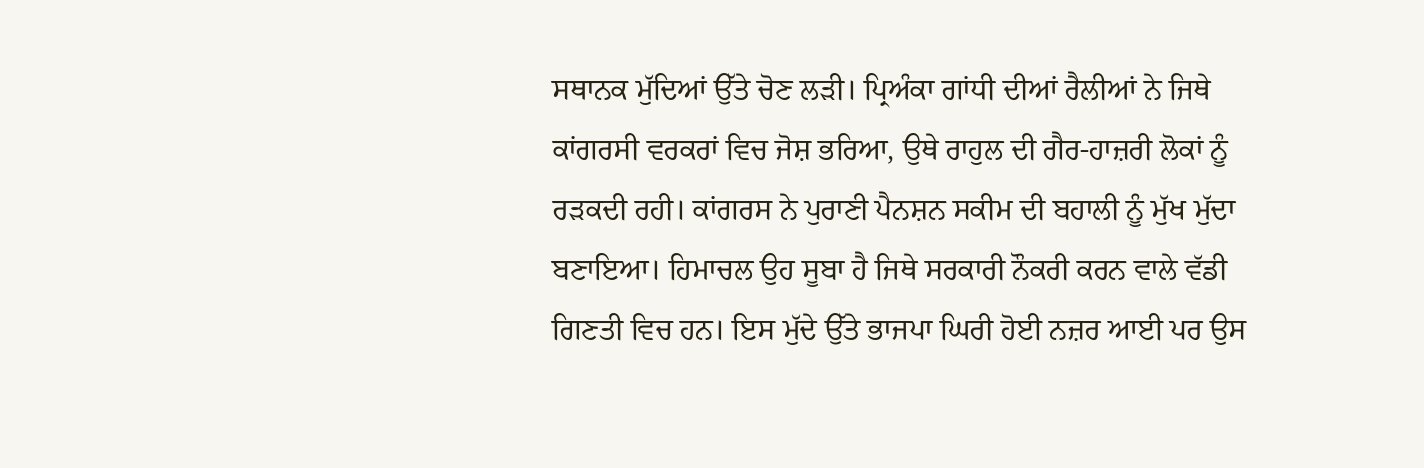ਸਥਾਨਕ ਮੁੱਦਿਆਂ ਉੱਤੇ ਚੋਣ ਲੜੀ। ਪ੍ਰਿਅੰਕਾ ਗਾਂਧੀ ਦੀਆਂ ਰੈਲੀਆਂ ਨੇ ਜਿਥੇ ਕਾਂਗਰਸੀ ਵਰਕਰਾਂ ਵਿਚ ਜੋਸ਼ ਭਰਿਆ, ਉਥੇ ਰਾਹੁਲ ਦੀ ਗੈਰ-ਹਾਜ਼ਰੀ ਲੋਕਾਂ ਨੂੰ ਰੜਕਦੀ ਰਹੀ। ਕਾਂਗਰਸ ਨੇ ਪੁਰਾਣੀ ਪੈਨਸ਼ਨ ਸਕੀਮ ਦੀ ਬਹਾਲੀ ਨੂੰ ਮੁੱਖ ਮੁੱਦਾ ਬਣਾਇਆ। ਹਿਮਾਚਲ ਉਹ ਸੂਬਾ ਹੈ ਜਿਥੇ ਸਰਕਾਰੀ ਨੌਕਰੀ ਕਰਨ ਵਾਲੇ ਵੱਡੀ ਗਿਣਤੀ ਵਿਚ ਹਨ। ਇਸ ਮੁੱਦੇ ਉੱਤੇ ਭਾਜਪਾ ਘਿਰੀ ਹੋਈ ਨਜ਼ਰ ਆਈ ਪਰ ਉਸ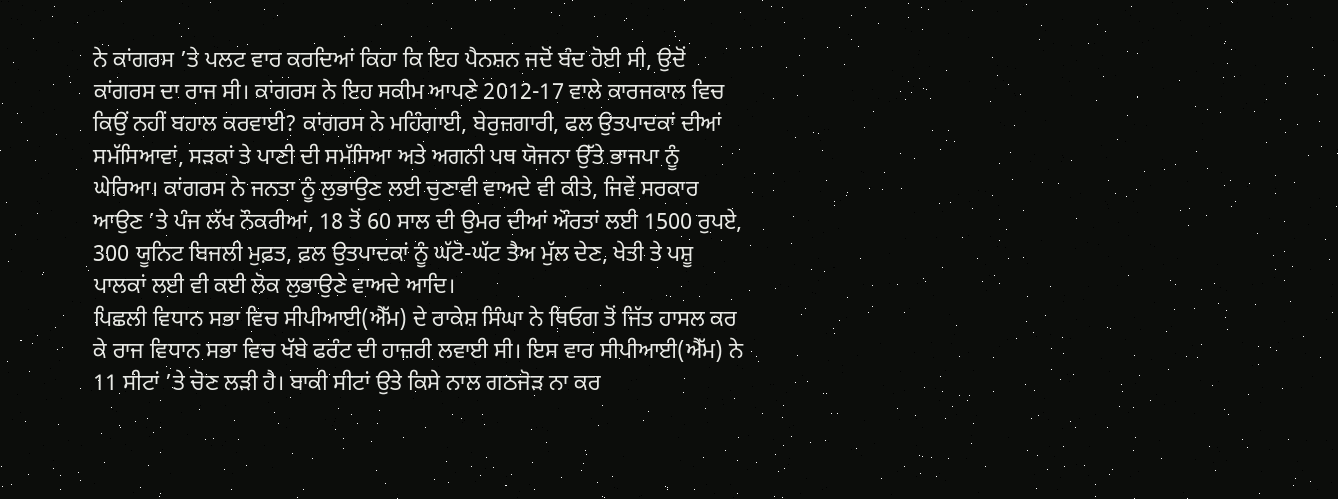ਨੇ ਕਾਂਗਰਸ ’ਤੇ ਪਲਟ ਵਾਰ ਕਰਦਿਆਂ ਕਿਹਾ ਕਿ ਇਹ ਪੈਨਸ਼ਨ ਜਦੋਂ ਬੰਦ ਹੋਈ ਸੀ, ਉਦੋਂ ਕਾਂਗਰਸ ਦਾ ਰਾਜ ਸੀ। ਕਾਂਗਰਸ ਨੇ ਇਹ ਸਕੀਮ ਆਪਣੇ 2012-17 ਵਾਲੇ ਕਾਰਜਕਾਲ ਵਿਚ ਕਿਉਂ ਨਹੀਂ ਬਹਾਲ ਕਰਵਾਈ? ਕਾਂਗਰਸ ਨੇ ਮਹਿੰਗਾਈ, ਬੇਰੁਜ਼ਗਾਰੀ, ਫਲ ਉਤਪਾਦਕਾਂ ਦੀਆਂ ਸਮੱਸਿਆਵਾਂ, ਸੜਕਾਂ ਤੇ ਪਾਣੀ ਦੀ ਸਮੱਸਿਆ ਅਤੇ ਅਗਨੀ ਪਥ ਯੋਜਨਾ ਉੱਤੇ ਭਾਜਪਾ ਨੂੰ ਘੇਰਿਆ। ਕਾਂਗਰਸ ਨੇ ਜਨਤਾ ਨੂੰ ਲੁਭਾਉਣ ਲਈ ਚੁਣਾਵੀ ਵਾਅਦੇ ਵੀ ਕੀਤੇ, ਜਿਵੇਂ ਸਰਕਾਰ ਆਉਣ ’ਤੇ ਪੰਜ ਲੱਖ ਨੌਕਰੀਆਂ, 18 ਤੋਂ 60 ਸਾਲ ਦੀ ਉਮਰ ਦੀਆਂ ਔਰਤਾਂ ਲਈ 1500 ਰੁਪਏ, 300 ਯੂਨਿਟ ਬਿਜਲੀ ਮੁਫ਼ਤ, ਫ਼ਲ ਉਤਪਾਦਕਾਂ ਨੂੰ ਘੱਟੋ-ਘੱਟ ਤੈਅ ਮੁੱਲ ਦੇਣ, ਖੇਤੀ ਤੇ ਪਸ਼ੂ ਪਾਲਕਾਂ ਲਈ ਵੀ ਕਈ ਲੋਕ ਲੁਭਾਉਣੇ ਵਾਅਦੇ ਆਦਿ।
ਪਿਛਲੀ ਵਿਧਾਨ ਸਭਾ ਵਿਚ ਸੀਪੀਆਈ(ਐੱਮ) ਦੇ ਰਾਕੇਸ਼ ਸਿੰਘਾ ਨੇ ਥਿਓਗ ਤੋਂ ਜਿੱਤ ਹਾਸਲ ਕਰ ਕੇ ਰਾਜ ਵਿਧਾਨ ਸਭਾ ਵਿਚ ਖੱਬੇ ਫਰੰਟ ਦੀ ਹਾਜ਼ਰੀ ਲਵਾਈ ਸੀ। ਇਸ ਵਾਰ ਸੀਪੀਆਈ(ਐੱਮ) ਨੇ 11 ਸੀਟਾਂ ’ਤੇ ਚੋਣ ਲੜੀ ਹੈ। ਬਾਕੀ ਸੀਟਾਂ ਉਤੇ ਕਿਸੇ ਨਾਲ ਗਠਜੋੜ ਨਾ ਕਰ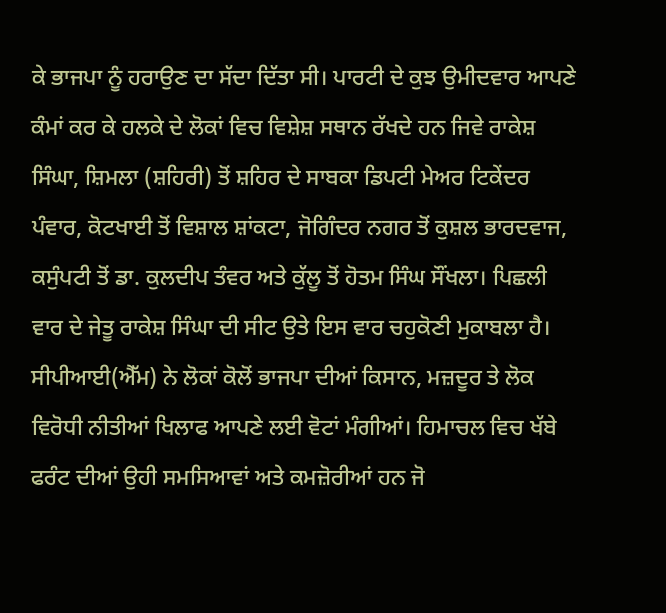ਕੇ ਭਾਜਪਾ ਨੂੰ ਹਰਾਉਣ ਦਾ ਸੱਦਾ ਦਿੱਤਾ ਸੀ। ਪਾਰਟੀ ਦੇ ਕੁਝ ਉਮੀਦਵਾਰ ਆਪਣੇ ਕੰਮਾਂ ਕਰ ਕੇ ਹਲਕੇ ਦੇ ਲੋਕਾਂ ਵਿਚ ਵਿਸ਼ੇਸ਼ ਸਥਾਨ ਰੱਖਦੇ ਹਨ ਜਿਵੇ ਰਾਕੇਸ਼ ਸਿੰਘਾ, ਸ਼ਿਮਲਾ (ਸ਼ਹਿਰੀ) ਤੋਂ ਸ਼ਹਿਰ ਦੇ ਸਾਬਕਾ ਡਿਪਟੀ ਮੇਅਰ ਟਿਕੇਂਦਰ ਪੰਵਾਰ, ਕੋਟਖਾਈ ਤੋਂ ਵਿਸ਼ਾਲ ਸ਼ਾਂਕਟਾ, ਜੋਗਿੰਦਰ ਨਗਰ ਤੋਂ ਕੁਸ਼ਲ ਭਾਰਦਵਾਜ, ਕਸੁੰਪਟੀ ਤੋਂ ਡਾ. ਕੁਲਦੀਪ ਤੰਵਰ ਅਤੇ ਕੁੱਲੂ ਤੋਂ ਹੋਤਮ ਸਿੰਘ ਸੌਂਖਲਾ। ਪਿਛਲੀ ਵਾਰ ਦੇ ਜੇਤੂ ਰਾਕੇਸ਼ ਸਿੰਘਾ ਦੀ ਸੀਟ ਉਤੇ ਇਸ ਵਾਰ ਚਹੁਕੋਣੀ ਮੁਕਾਬਲਾ ਹੈ। ਸੀਪੀਆਈ(ਐੱਮ) ਨੇ ਲੋਕਾਂ ਕੋਲੋਂ ਭਾਜਪਾ ਦੀਆਂ ਕਿਸਾਨ, ਮਜ਼ਦੂਰ ਤੇ ਲੋਕ ਵਿਰੋਧੀ ਨੀਤੀਆਂ ਖਿਲਾਫ ਆਪਣੇ ਲਈ ਵੋਟਾਂ ਮੰਗੀਆਂ। ਹਿਮਾਚਲ ਵਿਚ ਖੱਬੇ ਫਰੰਟ ਦੀਆਂ ਉਹੀ ਸਮਸਿਆਵਾਂ ਅਤੇ ਕਮਜ਼ੋਰੀਆਂ ਹਨ ਜੋ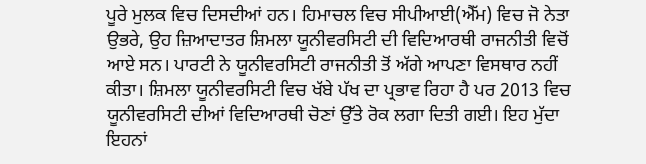ਪੂਰੇ ਮੁਲਕ ਵਿਚ ਦਿਸਦੀਆਂ ਹਨ। ਹਿਮਾਚਲ ਵਿਚ ਸੀਪੀਆਈ(ਐੱਮ) ਵਿਚ ਜੋ ਨੇਤਾ ਉਭਰੇ, ਉਹ ਜ਼ਿਆਦਾਤਰ ਸ਼ਿਮਲਾ ਯੂਨੀਵਰਸਿਟੀ ਦੀ ਵਿਦਿਆਰਥੀ ਰਾਜਨੀਤੀ ਵਿਚੋਂ ਆਏ ਸਨ। ਪਾਰਟੀ ਨੇ ਯੂਨੀਵਰਸਿਟੀ ਰਾਜਨੀਤੀ ਤੋਂ ਅੱਗੇ ਆਪਣਾ ਵਿਸਥਾਰ ਨਹੀਂ ਕੀਤਾ। ਸ਼ਿਮਲਾ ਯੂਨੀਵਰਸਿਟੀ ਵਿਚ ਖੱਬੇ ਪੱਖ ਦਾ ਪ੍ਰਭਾਵ ਰਿਹਾ ਹੈ ਪਰ 2013 ਵਿਚ ਯੂਨੀਵਰਸਿਟੀ ਦੀਆਂ ਵਿਦਿਆਰਥੀ ਚੋਣਾਂ ਉੱਤੇ ਰੋਕ ਲਗਾ ਦਿਤੀ ਗਈ। ਇਹ ਮੁੱਦਾ ਇਹਨਾਂ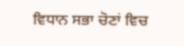ਵਿਧਾਨ ਸਭਾ ਚੋਣਾਂ ਵਿਚ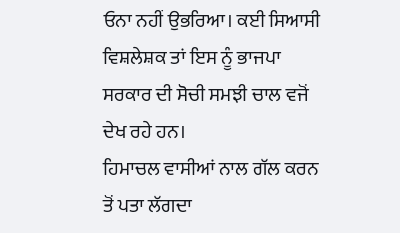ਓਨਾ ਨਹੀਂ ਉਭਰਿਆ। ਕਈ ਸਿਆਸੀ ਵਿਸ਼ਲੇਸ਼ਕ ਤਾਂ ਇਸ ਨੂੰ ਭਾਜਪਾ ਸਰਕਾਰ ਦੀ ਸੋਚੀ ਸਮਝੀ ਚਾਲ ਵਜੋਂ ਦੇਖ ਰਹੇ ਹਨ।
ਹਿਮਾਚਲ ਵਾਸੀਆਂ ਨਾਲ ਗੱਲ ਕਰਨ ਤੋਂ ਪਤਾ ਲੱਗਦਾ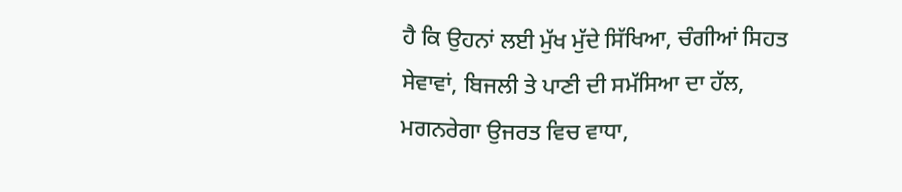ਹੈ ਕਿ ਉਹਨਾਂ ਲਈ ਮੁੱਖ ਮੁੱਦੇ ਸਿੱਖਿਆ, ਚੰਗੀਆਂ ਸਿਹਤ ਸੇਵਾਵਾਂ, ਬਿਜਲੀ ਤੇ ਪਾਣੀ ਦੀ ਸਮੱਸਿਆ ਦਾ ਹੱਲ, ਮਗਨਰੇਗਾ ਉਜਰਤ ਵਿਚ ਵਾਧਾ,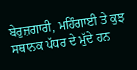ਬੇਰੁਜ਼ਗਾਰੀ, ਮਹਿੰਗਾਈ ਤੇ ਕੁਝ ਸਥਾਨਕ ਪੱਧਰ ਦੇ ਮੁੱਦੇ ਹਨ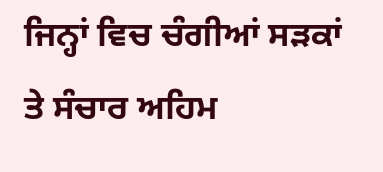ਜਿਨ੍ਹਾਂ ਵਿਚ ਚੰਗੀਆਂ ਸੜਕਾਂ ਤੇ ਸੰਚਾਰ ਅਹਿਮ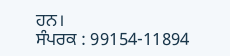ਹਨ।
ਸੰਪਰਕ : 99154-11894